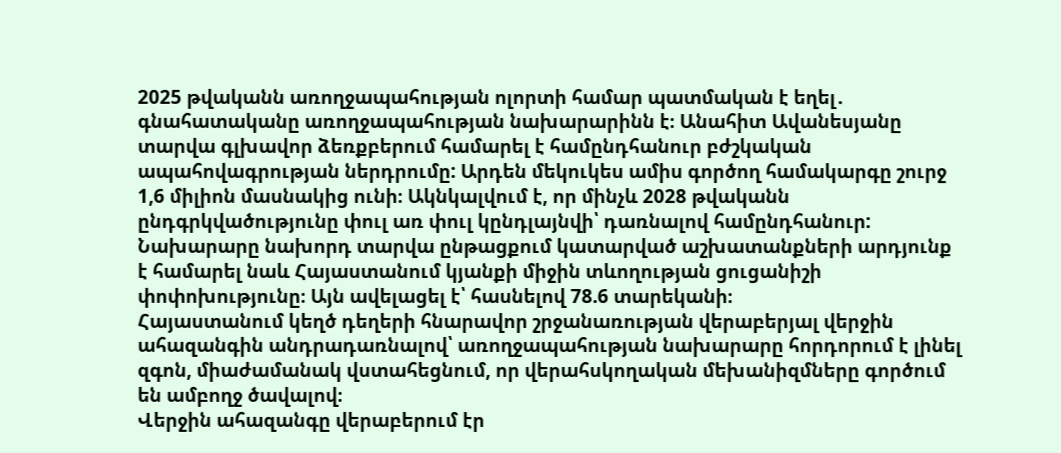2025 թվականն առողջապահության ոլորտի համար պատմական է եղել․ գնահատականը առողջապահության նախարարինն է։ Անահիտ Ավանեսյանը տարվա գլխավոր ձեռքբերում համարել է համընդհանուր բժշկական ապահովագրության ներդրումը: Արդեն մեկուկես ամիս գործող համակարգը շուրջ 1,6 միլիոն մասնակից ունի։ Ակնկալվում է, որ մինչև 2028 թվականն ընդգրկվածությունը փուլ առ փուլ կընդլայնվի՝ դառնալով համընդհանուր: Նախարարը նախորդ տարվա ընթացքում կատարված աշխատանքների արդյունք է համարել նաև Հայաստանում կյանքի միջին տևողության ցուցանիշի փոփոխությունը։ Այն ավելացել է՝ հասնելով 78.6 տարեկանի։
Հայաստանում կեղծ դեղերի հնարավոր շրջանառության վերաբերյալ վերջին ահազանգին անդրադառնալով՝ առողջապահության նախարարը հորդորում է լինել զգոն, միաժամանակ վստահեցնում, որ վերահսկողական մեխանիզմները գործում են ամբողջ ծավալով։
Վերջին ահազանգը վերաբերում էր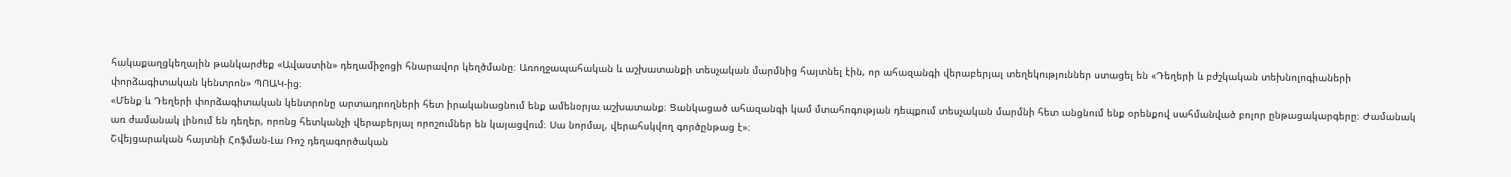հակաքաղցկեղային թանկարժեք «Ավաստին» դեղամիջոցի հնարավոր կեղծմանը։ Առողջապահական և աշխատանքի տեսչական մարմնից հայտնել էին, որ ահազանգի վերաբերյալ տեղեկություններ ստացել են «Դեղերի և բժշկական տեխնոլոգիաների փորձագիտական կենտրոն» ՊՈԱԿ-ից։
«Մենք և Դեղերի փորձագիտական կենտրոնը արտադրողների հետ իրականացնում ենք ամենօրյա աշխատանք։ Ցանկացած ահազանգի կամ մտահոգության դեպքում տեսչական մարմնի հետ անցնում ենք օրենքով սահմանված բոլոր ընթացակարգերը։ Ժամանակ առ ժամանակ լինում են դեղեր, որոնց հետկանչի վերաբերյալ որոշումներ են կայացվում։ Սա նորմալ, վերահսկվող գործընթաց է»։
Շվեյցարական հայտնի Հոֆման-Լա Ռոշ դեղագործական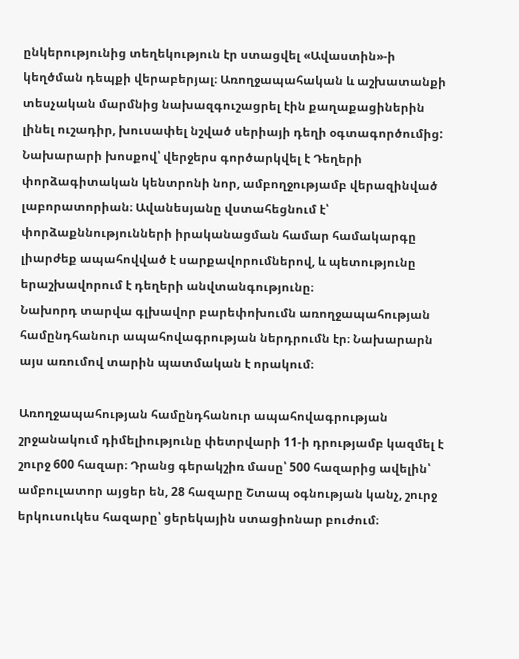ընկերությունից տեղեկություն էր ստացվել «Ավաստին»-ի կեղծման դեպքի վերաբերյալ։ Առողջապահական և աշխատանքի տեսչական մարմնից նախազգուշացրել էին քաղաքացիներին լինել ուշադիր, խուսափել նշված սերիայի դեղի օգտագործումից:
Նախարարի խոսքով՝ վերջերս գործարկվել է Դեղերի փորձագիտական կենտրոնի նոր, ամբողջությամբ վերազինված լաբորատորիան։ Ավանեսյանը վստահեցնում է՝ փորձաքննությունների իրականացման համար համակարգը լիարժեք ապահովված է սարքավորումներով, և պետությունը երաշխավորում է դեղերի անվտանգությունը։
Նախորդ տարվա գլխավոր բարեփոխումն առողջապահության համընդհանուր ապահովագրության ներդրումն էր։ Նախարարն այս առումով տարին պատմական է որակում։

Առողջապահության համընդհանուր ապահովագրության շրջանակում դիմելիությունը փետրվարի 11-ի դրությամբ կազմել է շուրջ 600 հազար։ Դրանց գերակշիռ մասը՝ 500 հազարից ավելին՝ ամբուլատոր այցեր են, 28 հազարը Շտապ օգնության կանչ, շուրջ երկուսուկես հազարը՝ ցերեկային ստացիոնար բուժում։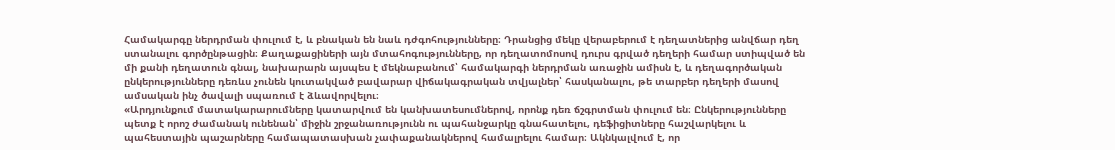Համակարգը ներդրման փուլում է, և բնական են նաև դժգոհությունները։ Դրանցից մեկը վերաբերում է դեղատներից անվճար դեղ ստանալու գործընթացին։ Քաղաքացիների այն մտահոգությունները, որ դեղատոմոսով դուրս գրված դեղերի համար ստիպված են մի քանի դեղատուն գնալ, նախարարն այսպես է մեկնաբանում՝ համակարգի ներդրման առաջին ամիսն է, և դեղագործական ընկերությունները դեռևս չունեն կուտակված բավարար վիճակագրական տվյալներ՝ հասկանալու, թե տարբեր դեղերի մասով ամսական ինչ ծավալի սպառում է ձևավորվելու։
«Արդյունքում մատակարարումները կատարվում են կանխատեսումներով, որոնք դեռ ճշգրտման փուլում են։ Ընկերությունները պետք է որոշ ժամանակ ունենան՝ միջին շրջանառությունն ու պահանջարկը գնահատելու, դեֆիցիտները հաշվարկելու և պահեստային պաշարները համապատասխան չափաքանակներով համալրելու համար։ Ակնկալվում է, որ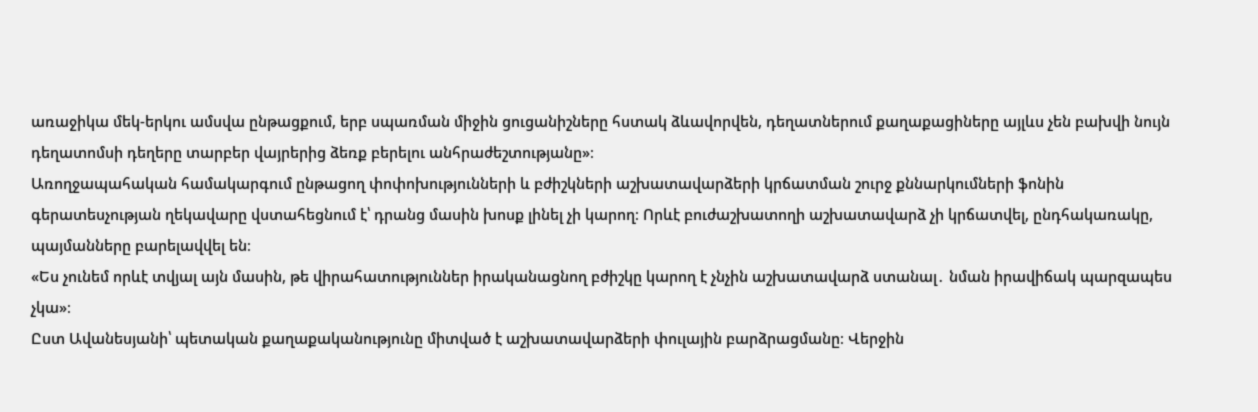առաջիկա մեկ-երկու ամսվա ընթացքում, երբ սպառման միջին ցուցանիշները հստակ ձևավորվեն, դեղատներում քաղաքացիները այլևս չեն բախվի նույն դեղատոմսի դեղերը տարբեր վայրերից ձեռք բերելու անհրաժեշտությանը»։
Առողջապահական համակարգում ընթացող փոփոխությունների և բժիշկների աշխատավարձերի կրճատման շուրջ քննարկումների ֆոնին գերատեսչության ղեկավարը վստահեցնում է՝ դրանց մասին խոսք լինել չի կարող։ Որևէ բուժաշխատողի աշխատավարձ չի կրճատվել, ընդհակառակը, պայմանները բարելավվել են։
«Ես չունեմ որևէ տվյալ այն մասին, թե վիրահատություններ իրականացնող բժիշկը կարող է չնչին աշխատավարձ ստանալ․ նման իրավիճակ պարզապես չկա»։
Ըստ Ավանեսյանի՝ պետական քաղաքականությունը միտված է աշխատավարձերի փուլային բարձրացմանը։ Վերջին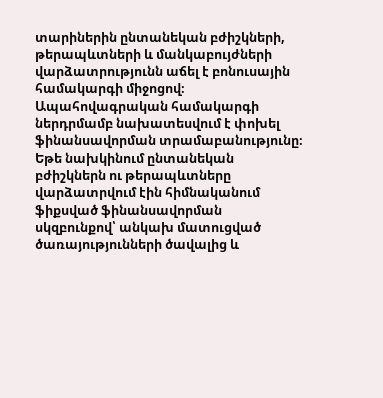տարիներին ընտանեկան բժիշկների, թերապևտների և մանկաբույժների վարձատրությունն աճել է բոնուսային համակարգի միջոցով։ Ապահովագրական համակարգի ներդրմամբ նախատեսվում է փոխել ֆինանսավորման տրամաբանությունը։ Եթե նախկինում ընտանեկան բժիշկներն ու թերապևտները վարձատրվում էին հիմնականում ֆիքսված ֆինանսավորման սկզբունքով՝ անկախ մատուցված ծառայությունների ծավալից և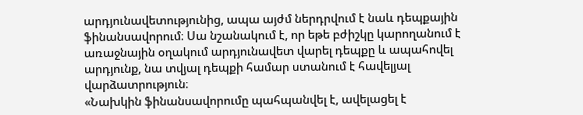արդյունավետությունից, ապա այժմ ներդրվում է նաև դեպքային ֆինանսավորում։ Սա նշանակում է, որ եթե բժիշկը կարողանում է առաջնային օղակում արդյունավետ վարել դեպքը և ապահովել արդյունք, նա տվյալ դեպքի համար ստանում է հավելյալ վարձատրություն։
«Նախկին ֆինանսավորումը պահպանվել է, ավելացել է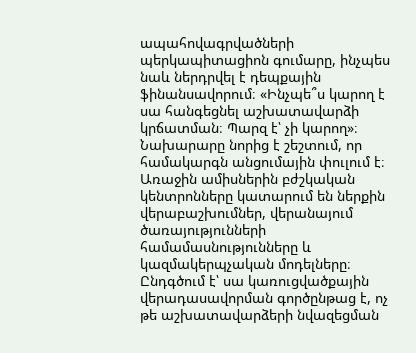ապահովագրվածների պերկապիտացիոն գումարը, ինչպես նաև ներդրվել է դեպքային ֆինանսավորում։ «Ինչպե՞ս կարող է սա հանգեցնել աշխատավարձի կրճատման։ Պարզ է՝ չի կարող»։
Նախարարը նորից է շեշտում, որ համակարգն անցումային փուլում է։ Առաջին ամիսներին բժշկական կենտրոնները կատարում են ներքին վերաբաշխումներ, վերանայում ծառայությունների համամասնությունները և կազմակերպչական մոդելները։ Ընդգծում է՝ սա կառուցվածքային վերադասավորման գործընթաց է, ոչ թե աշխատավարձերի նվազեցման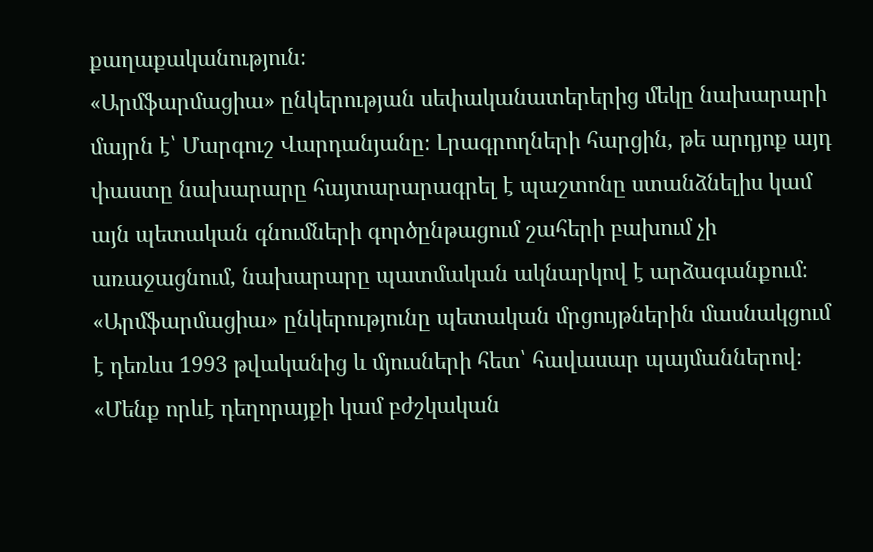քաղաքականություն։
«Արմֆարմացիա» ընկերության սեփականատերերից մեկը նախարարի մայրն է՝ Մարգուշ Վարդանյանը։ Լրագրողների հարցին, թե արդյոք այդ փաստը նախարարը հայտարարագրել է պաշտոնը ստանձնելիս կամ այն պետական գնումների գործընթացում շահերի բախում չի առաջացնում, նախարարը պատմական ակնարկով է արձագանքում։ «Արմֆարմացիա» ընկերությունը պետական մրցույթներին մասնակցում է դեռևս 1993 թվականից և մյուսների հետ՝ հավասար պայմաններով։
«Մենք որևէ դեղորայքի կամ բժշկական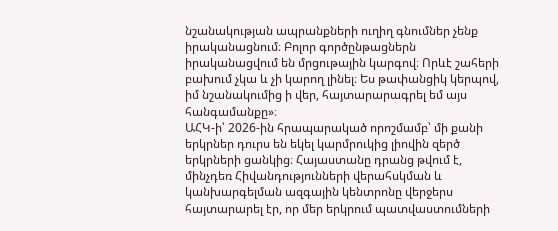նշանակության ապրանքների ուղիղ գնումներ չենք իրականացնում։ Բոլոր գործընթացներն իրականացվում են մրցութային կարգով։ Որևէ շահերի բախում չկա և չի կարող լինել։ Ես թափանցիկ կերպով, իմ նշանակումից ի վեր, հայտարարագրել եմ այս հանգամանքը»։
ԱՀԿ-ի՝ 2026‑ին հրապարակած որոշմամբ՝ մի քանի երկրներ դուրս են եկել կարմրուկից լիովին զերծ երկրների ցանկից։ Հայաստանը դրանց թվում է, մինչդեռ Հիվանդությունների վերահսկման և կանխարգելման ազգային կենտրոնը վերջերս հայտարարել էր, որ մեր երկրում պատվաստումների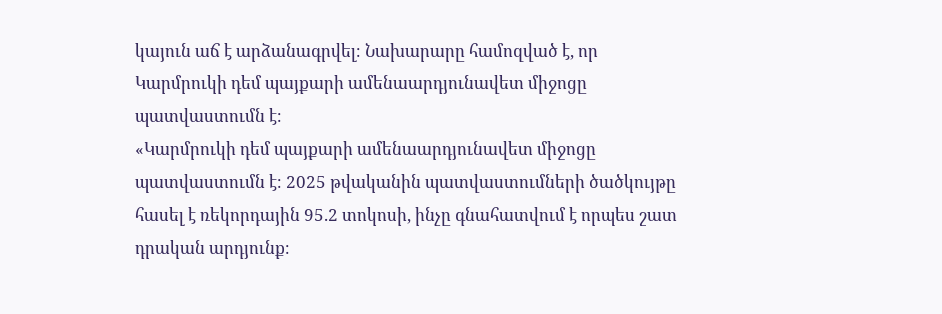կայուն աճ է արձանագրվել։ Նախարարը համոզված է, որ Կարմրուկի դեմ պայքարի ամենաարդյունավետ միջոցը պատվաստումն է։
«Կարմրուկի դեմ պայքարի ամենաարդյունավետ միջոցը պատվաստումն է։ 2025 թվականին պատվաստումների ծածկույթը հասել է ռեկորդային 95.2 տոկոսի, ինչը գնահատվում է որպես շատ դրական արդյունք։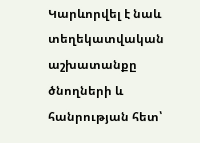Կարևորվել է նաև տեղեկատվական աշխատանքը ծնողների և հանրության հետ՝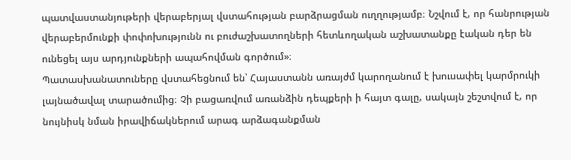պատվաստանյութերի վերաբերյալ վստահության բարձրացման ուղղությամբ։ Նշվում է, որ հանրության վերաբերմունքի փոփոխությունն ու բուժաշխատողների հետևողական աշխատանքը էական դեր են ունեցել այս արդյունքների ապահովման գործում»։
Պատասխանատուները վստահեցնում են՝ Հայաստանն առայժմ կարողանում է խուսափել կարմրուկի լայնածավալ տարածումից։ Չի բացառվում առանձին դեպքերի ի հայտ գալը, սակայն շեշտվում է, որ նույնիսկ նման իրավիճակներում արագ արձագանքման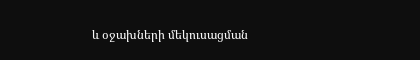և օջախների մեկուսացման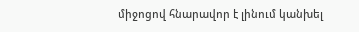միջոցով հնարավոր է լինում կանխել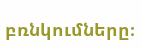բռնկումները։